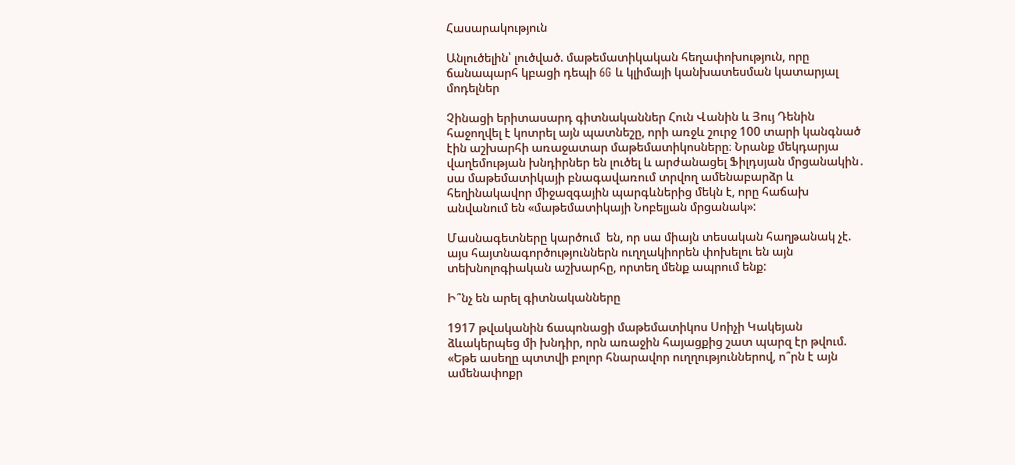Հասարակություն

Անլուծելին՝ լուծված. մաթեմատիկական հեղափոխություն, որը ճանապարհ կբացի դեպի 6G և կլիմայի կանխատեսման կատարյալ մոդելներ

Չինացի երիտասարդ գիտնականներ Հուն Վանին և Յույ Դենին հաջողվել է կոտրել այն պատնեշը, որի առջև շուրջ 100 տարի կանգնած էին աշխարհի առաջատար մաթեմատիկոսները։ Նրանք մեկդարյա վաղեմության խնդիրներ են լուծել և արժանացել Ֆիլդսյան մրցանակին․ սա մաթեմատիկայի բնագավառում տրվող ամենաբարձր և հեղինակավոր միջազգային պարգևներից մեկն է, որը հաճախ անվանում են «մաթեմատիկայի Նոբելյան մրցանակ»:

Մասնագետները կարծում  են, որ սա միայն տեսական հաղթանակ չէ. այս հայտնագործություններն ուղղակիորեն փոխելու են այն տեխնոլոգիական աշխարհը, որտեղ մենք ապրում ենք:

Ի՞նչ են արել գիտնականները

1917 թվականին ճապոնացի մաթեմատիկոս Սոիչի Կակեյան ձևակերպեց մի խնդիր, որն առաջին հայացքից շատ պարզ էր թվում. «Եթե ասեղը պտտվի բոլոր հնարավոր ուղղություններով, ո՞րն է այն ամենափոքր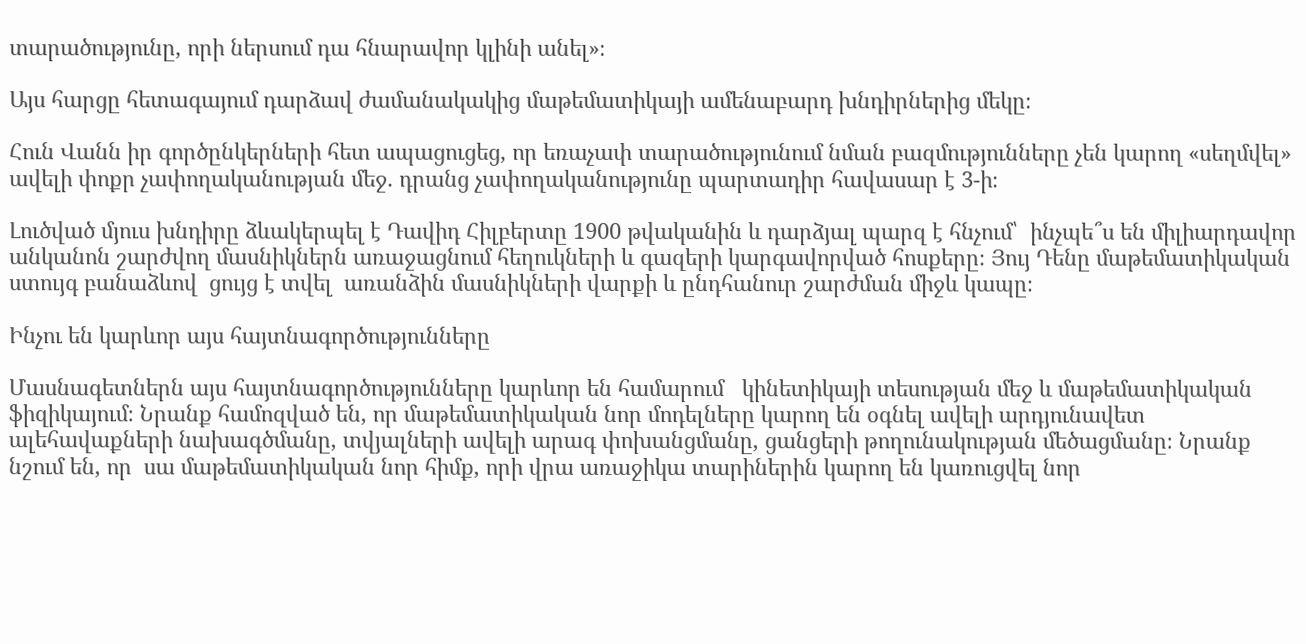տարածությունը, որի ներսում դա հնարավոր կլինի անել»։

Այս հարցը հետագայում դարձավ ժամանակակից մաթեմատիկայի ամենաբարդ խնդիրներից մեկը։

Հուն Վանն իր գործընկերների հետ ապացուցեց, որ եռաչափ տարածությունում նման բազմությունները չեն կարող «սեղմվել» ավելի փոքր չափողականության մեջ․ դրանց չափողականությունը պարտադիր հավասար է 3-ի։

Լուծված մյուս խնդիրը ձևակերպել է Դավիդ Հիլբերտը 1900 թվականին և դարձյալ պարզ է հնչում՝  ինչպե՞ս են միլիարդավոր անկանոն շարժվող մասնիկներն առաջացնում հեղուկների և գազերի կարգավորված հոսքերը։ Յույ Դենը մաթեմատիկական ստույգ բանաձևով  ցույց է տվել  առանձին մասնիկների վարքի և ընդհանուր շարժման միջև կապը։

Ինչու են կարևոր այս հայտնագործությունները

Մասնագետներն այս հայտնագործությունները կարևոր են համարում   կինետիկայի տեսության մեջ և մաթեմատիկական ֆիզիկայում։ Նրանք համոզված են, որ մաթեմատիկական նոր մոդելները կարող են օգնել ավելի արդյունավետ ալեհավաքների նախագծմանը, տվյալների ավելի արագ փոխանցմանը, ցանցերի թողունակության մեծացմանը։ Նրանք նշում են, որ  սա մաթեմատիկական նոր հիմք, որի վրա առաջիկա տարիներին կարող են կառուցվել նոր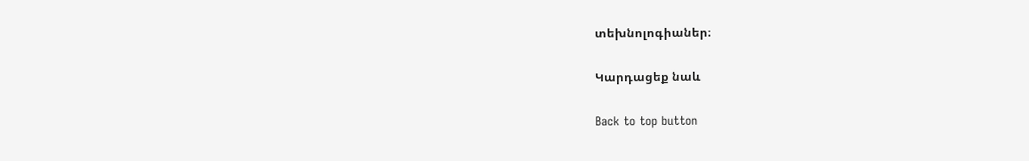տեխնոլոգիաներ։

Կարդացեք նաև

Back to top button